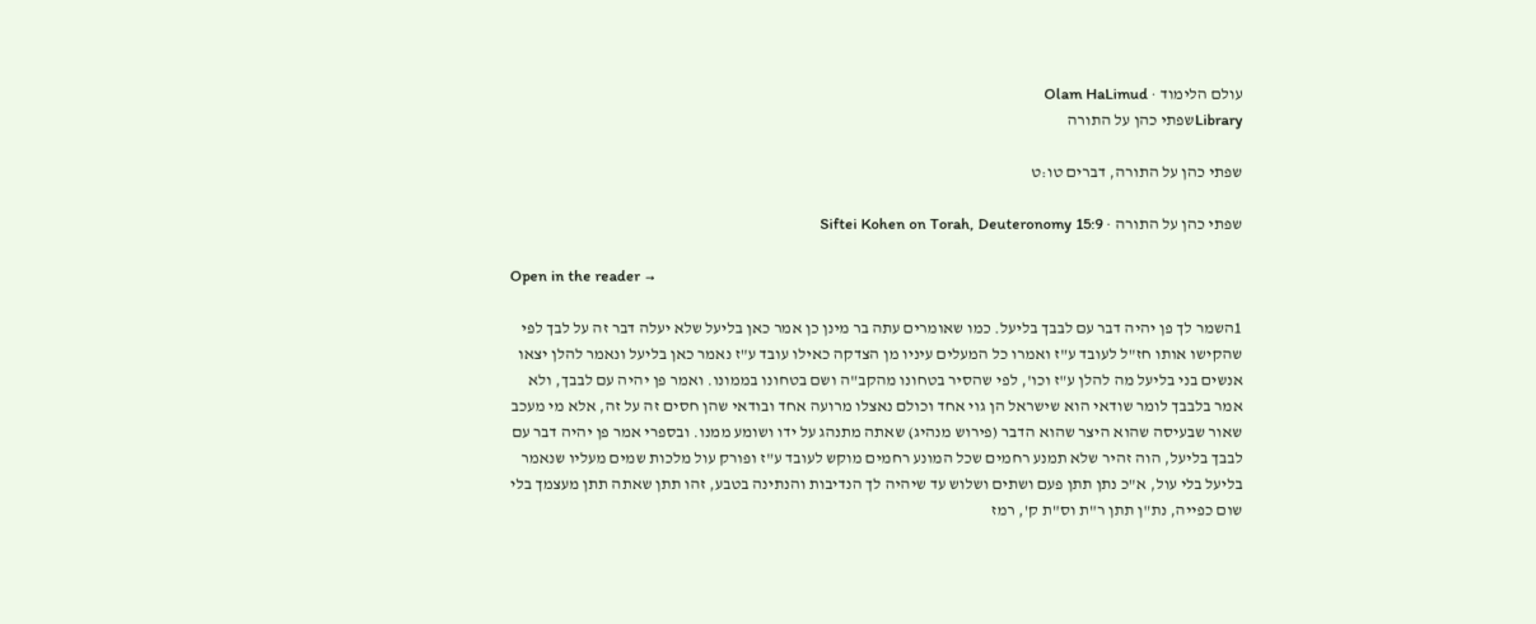עולם הלימוד · Olam HaLimud
Libraryשפתי כהן על התורה

שפתי כהן על התורה, דברים טו:ט

שפתי כהן על התורה · Siftei Kohen on Torah, Deuteronomy 15:9

Open in the reader →

1השמר לך פן יהיה דבר עם לבבך בליעל. כמו שאומרים עתה בר מינן כן אמר כאן בליעל שלא יעלה דבר זה על לבך לפי שהקישו אותו חז"ל לעובד ע"ז ואמרו כל המעלים עיניו מן הצדקה כאילו עובד ע"ז נאמר כאן בליעל ונאמר להלן יצאו אנשים בני בליעל מה להלן ע"ז וכו', לפי שהסיר בטחונו מהקב"ה ושם בטחונו בממונו. ואמר פן יהיה עם לבבך, ולא אמר בלבבך לומר שודאי הוא שישראל הן גוי אחד וכולם נאצלו מרועה אחד ובודאי שהן חסים זה על זה, אלא מי מעכב שאור שבעיסה שהוא היצר שהוא הדבר (פירוש מנהיג) שאתה מתנהג על ידו ושומע ממנו. ובספרי אמר פן יהיה דבר עם לבבך בליעל, הוה זהיר שלא תמנע רחמים שכל המונע רחמים מוקש לעובד ע"ז ופורק עול מלכות שמים מעליו שנאמר בליעל בלי עול, א"כ נתן תתן פעם ושתים ושלוש עד שיהיה לך הנדיבות והנתינה בטבע, זהו תתן שאתה תתן מעצמך בלי שום כפייה, נת"ן תתן ר"ת וס"ת ק', רמז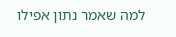למה שאמר נתון אפילו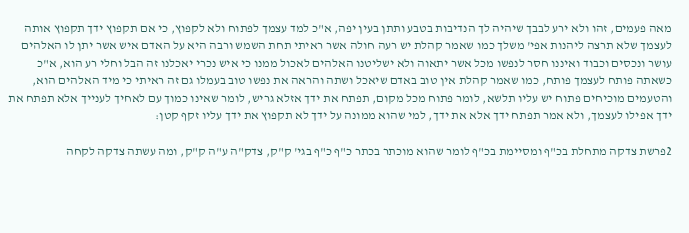מאה פעמים, זהו ולא ירע לבבך שיהיה לך הנדיבות בטבע ותתן בעין יפה, א"כ למד עצמך לפתוח ולא לקפוץ, כי אם תקפוץ ידך תקפוץ אותה לעצמך שלא תרצה ליהנות אפי' משלך כמו שאמר קהלת יש רעה חולה אשר ראיתי תחת השמש ורבה היא על האדם איש אשר יתן לו האלהים עושר ונכסים וכבוד ואיננו חסר לנפשו מכל אשר יתאוה ולא ישליטנו האלהים לאכול ממנו כי איש נכרי יאכלנו זה הבל וחלי רע הוא, א"כ כשאתה פותח לעצמך פותח, כמו שאמר קהלת אין טוב באדם שיאכל ושתה והראה את נפשו טוב בעמלו גם זה ראיתי כי מיד האלהים הוא, והטעמים מוכיחים פתוח יש עליו תלשא, לומר פתוח מכל מקום, תפתח את ידך אזלא גריש, לומר שאינו כמוך עם לאחיך לענייך אלא תפתח את ידך אפילו לעצמך, ולא אמר תפתח ידך אלא את ידך, למי שהוא ממונה על ידך לא תקפוץ את ידך עליו זקף קטן:

2פרשת צדקה מתחלת בכ"ף ומסיימת בכ"ף לומר שהוא מוכתר בכתר כ"ף כ"ף בגי' ק"ק, צדק"ה ע"ה ק"ק, ומה עשתה צדקה לקחה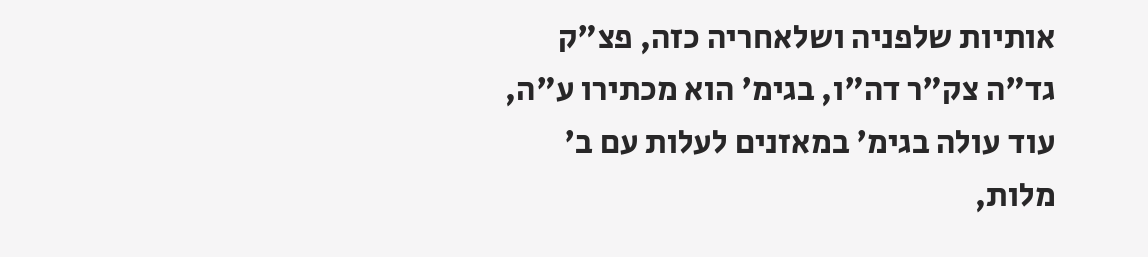אותיות שלפניה ושלאחריה כזה, פצ"ק גד"ה צק"ר דה"ו, בגימ' הוא מכתירו ע"ה, עוד עולה בגימ' במאזנים לעלות עם ב' מלות,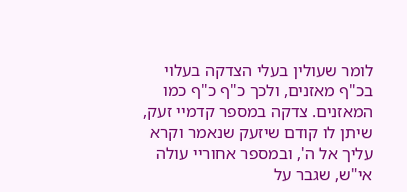לומר שעולין בעלי הצדקה בעלוי בכ"ף מאזנים, ולכך כ"ף כ"ף כמו המאזנים. צדקה במספר קדמיי זעק, שיתן לו קודם שיזעק שנאמר וקרא עליך אל ה', ובמספר אחוריי עולה אי"ש, שגבר על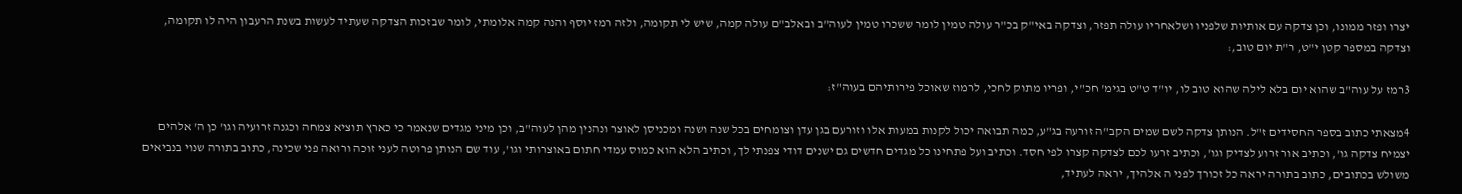יצרו ופזר ממונו, וכן צדקה עם אותיות שלפניו ושלאחריו עולה תפזר, וצדקה באי"ק בכ"ר עולה טמין לומר ששכרו טמין לעוה"ב ובאלב"ם עולה קמה, שיש לי תקומה, ולזה רמז יוסף והנה קמה אלומתי, לומר שבזכות הצדקה שעתיד לעשות בשנת הרעבון היה לו תקומה, וצדקה במספר קטן י"ט, ר"ת יום טוב,:

3רמז על עוה"ב שהוא יום בלא לילה שהוא טוב לו, יו"ד ט"ט בגימ' חכ"י, ופריו מתוק לחכי, לרמוז שאוכל פירותיהם בעוה"ז:

4מצאתי כתוב בספר החסידים ז"ל. הנותן צדקה לשם שמים הקב"ה זורעה בג"ע, כמה תבואה יכול לקנות במעות אלו וזורעם בגן עדן וצומחים בכל שנה ושנה ומכניסן לאוצר ונהנין מהן לעוה"ב, וכן מיני מגדים שנאמר כי כארץ תוציא צמחה וכגנה זרועיה וגו' כן ה' אלהים יצמיח צדקה גו', וכתיב אור זרוע לצדיק וגו', וכתיב זרעו לכם לצדקה קצרו לפי חסד. וכתיב ועל פתחינו כל מגדים חדשים גם ישנים דודי צפנתי לך, וכתיב הלא הוא כמוס עמדי חתום באוצרותי וגו', עוד שם הנותן פרוטה לעני זוכה ורואה פני שכינה, כתוב בתורה שנוי בנביאים משולש בכתובים, כתוב בתורה יראה כל זכורך לפני ה אלהיך, יראה לעתיד,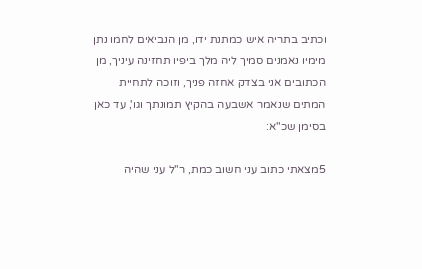וכתיב בתריה איש כמתנת ידו, מן הנביאים לחמו נתן מימיו נאמנים סמיך ליה מלך ביפיו תחזינה עיניך, מן הכתובים אני בצדק אחזה פניך, וזוכה לתחיית המתים שנאמר אשבעה בהקיץ תמונתך וגו', עד כאן בסימן שכ"א:

5מצאתי כתוב עני חשוב כמת, ר"ל עני שהיה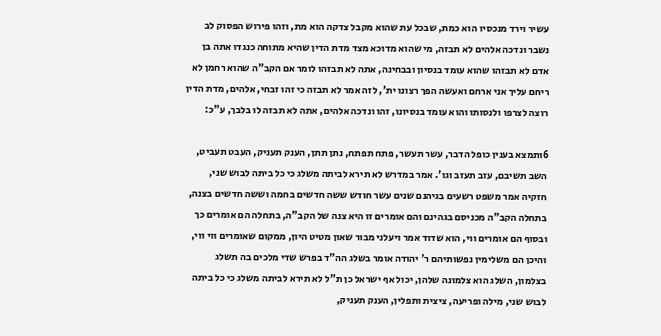עשיר וירד מנכסיו הוא כמת, שבכל עת שהוא מקבל צדקה הוא מת, וזהו פירוש הפסוק לב נשבר ונדכה אלהים לא תבזה, מי שהוא מדוכא מצד מדת הדין שהיא מתוחה כנגדו אתה בן אדם לא תבזהו שהוא עומד בנסיון ובבחינה, אתה לא תבזהו לומר אם הקב"ה שהוא רחמן לא ריחם עליך אני ארחם ואעשה הפך רצונו ית', לזה אמר לא תבזה כי זהו זבחי, אלהים, מדת הדין רוצה לצרפו ולנסותו והוא עומד בנסיונו, זהו ונדכה אלהים, אתה לא תבזה לו בלבך, ע"כ:

6ותמצא בענין כופל הדבר, עשר תעשר, פתח תפתח, נתן תתן, הענק תעניק, העבט תעביט, השב תשיבם, עזב תעזב וגו'. אמר במדרש לא תירא לביתה משלג כי כל ביתה לבוש שני, חזקיה אמר משפט רשעים בגיהנם שנים עשר חודש ששה חדשים בחמה וששה חדשים בצנה, בתחלה הקב"ה מכניסם בגהינם והם אומרים זו היא צנה של הקב"ה, בתחלה הם אומרים כך ובסוף הם אומרים ווי, הוא שדוד אמר ויעלני מבור שאון מטיט היון, ממקום שאומרים ווי ווי, והיכן הם משלימין נפשותיהם ר' יהודה אומר בשלג הה"ד בפרש שדי מלכים בה תשלג בצלמון, השלג הוא צלמונה שלהן, יכול אף ישראל כן ת"ל לא תירא לביתה משלג כי כל ביתה לבוש שני, מילה ופריעה, ציצית ותפלין, הענק תעניק,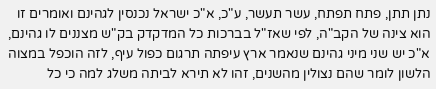נתן תתן, פתח תפתח, עשר תעשר, ע"כ, א"כ ישראל נכנסין לגהינם ואומרים זו הוא צינה של הקב"ה, לפי שאז"ל בברכות כל המדקדק בק"ש מצננים לו גהינם, א"כ יש שני מיני גהינם שנאמר ארץ עיפתה תרגום כפול עיף, לזה הוכפל במצוה הלשון לומר שהם נצולין מהשנים, זהו לא תירא לביתה משלג למה כי כל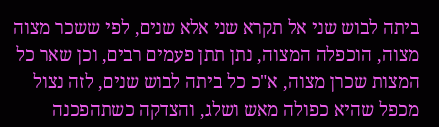ביתה לבוש שני אל תקרא שני אלא שנים, לפי ששכר מצוה מצוה, הוכפלה המצוה, נתן תתן פעמים רבים, וכן שאר כל המצות שכרן מצוה, א"כ כל ביתה לבוש שנים, לזה נצול מכפל שהיא כפולה מאש ושלג, והצדקה כשתהפכנה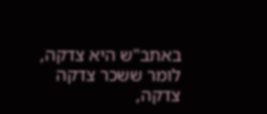באתב"ש היא צדקה, לומר ששכר צדקה צדקה,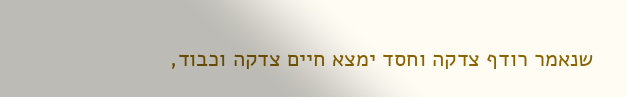שנאמר רודף צדקה וחסד ימצא חיים צדקה וכבוד,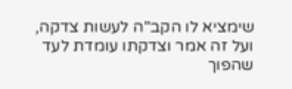שימציא לו הקב"ה לעשות צדקה, ועל זה אמר וצדקתו עומדת לעד שהפוך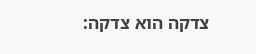צדקה הוא צדקה: